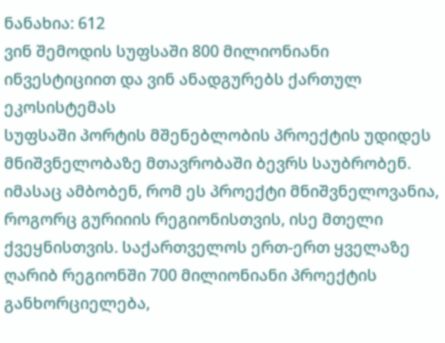ნანახია: 612
ვინ შემოდის სუფსაში 800 მილიონიანი ინვესტიციით და ვინ ანადგურებს ქართულ ეკოსისტემას
სუფსაში პორტის მშენებლობის პროექტის უდიდეს მნიშვნელობაზე მთავრობაში ბევრს საუბრობენ. იმასაც ამბობენ, რომ ეს პროექტი მნიშვნელოვანია, როგორც გურიიის რეგიონისთვის, ისე მთელი ქვეყნისთვის. საქართველოს ერთ-ერთ ყველაზე ღარიბ რეგიონში 700 მილიონიანი პროექტის განხორციელება,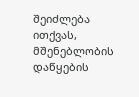შეიძლება ითქვას, მშენებლობის დაწყების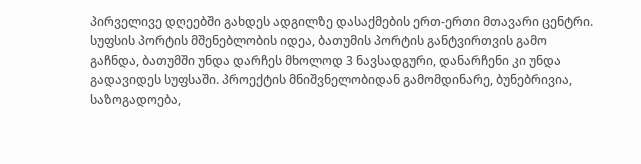პირველივე დღეებში გახდეს ადგილზე დასაქმების ერთ-ერთი მთავარი ცენტრი. სუფსის პორტის მშენებლობის იდეა, ბათუმის პორტის განტვირთვის გამო გაჩნდა, ბათუმში უნდა დარჩეს მხოლოდ 3 ნავსადგური, დანარჩენი კი უნდა გადავიდეს სუფსაში. პროექტის მნიშვნელობიდან გამომდინარე, ბუნებრივია, საზოგადოება,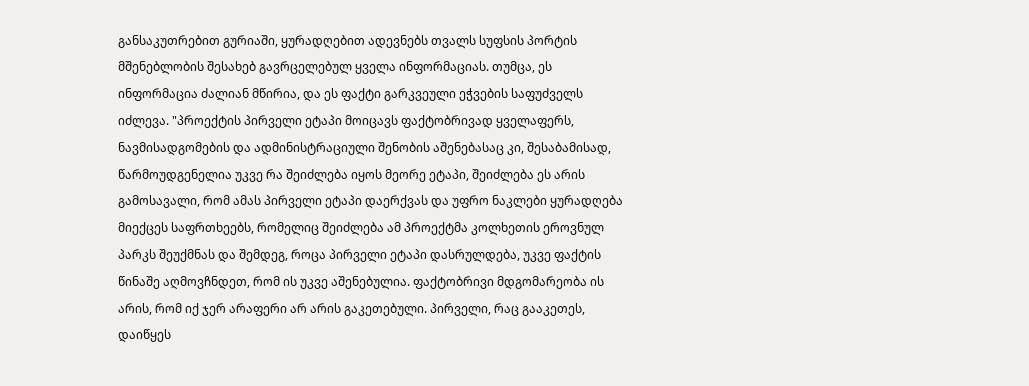განსაკუთრებით გურიაში, ყურადღებით ადევნებს თვალს სუფსის პორტის მშენებლობის შესახებ გავრცელებულ ყველა ინფორმაციას. თუმცა, ეს ინფორმაცია ძალიან მწირია, და ეს ფაქტი გარკვეული ეჭვების საფუძველს იძლევა. "პროექტის პირველი ეტაპი მოიცავს ფაქტობრივად ყველაფერს, ნავმისადგომების და ადმინისტრაციული შენობის აშენებასაც კი, შესაბამისად, წარმოუდგენელია უკვე რა შეიძლება იყოს მეორე ეტაპი, შეიძლება ეს არის გამოსავალი, რომ ამას პირველი ეტაპი დაერქვას და უფრო ნაკლები ყურადღება მიექცეს საფრთხეებს, რომელიც შეიძლება ამ პროექტმა კოლხეთის ეროვნულ პარკს შეუქმნას და შემდეგ, როცა პირველი ეტაპი დასრულდება, უკვე ფაქტის წინაშე აღმოვჩნდეთ, რომ ის უკვე აშენებულია. ფაქტობრივი მდგომარეობა ის არის, რომ იქ ჯერ არაფერი არ არის გაკეთებული. პირველი, რაც გააკეთეს, დაიწყეს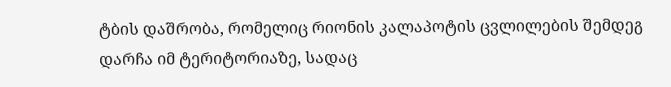ტბის დაშრობა, რომელიც რიონის კალაპოტის ცვლილების შემდეგ დარჩა იმ ტერიტორიაზე, სადაც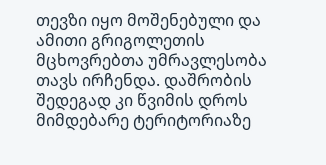თევზი იყო მოშენებული და ამითი გრიგოლეთის მცხოვრებთა უმრავლესობა თავს ირჩენდა. დაშრობის შედეგად კი წვიმის დროს მიმდებარე ტერიტორიაზე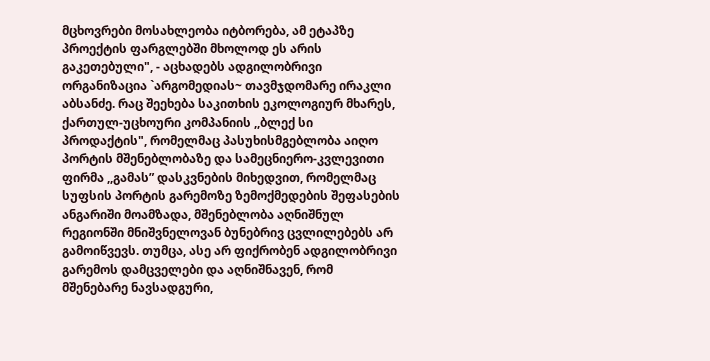მცხოვრები მოსახლეობა იტბორება, ამ ეტაპზე პროექტის ფარგლებში მხოლოდ ეს არის გაკეთებული", - აცხადებს ადგილობრივი ორგანიზაცია `არგომედიას~ თავმჯდომარე ირაკლი აბსანძე. რაც შეეხება საკითხის ეკოლოგიურ მხარეს, ქართულ-უცხოური კომპანიის ,,ბლექ სი პროდაქტის", რომელმაც პასუხისმგებლობა აიღო პორტის მშენებლობაზე და სამეცნიერო-კვლევითი ფირმა ,,გამას” დასკვნების მიხედვით, რომელმაც სუფსის პორტის გარემოზე ზემოქმედების შეფასების ანგარიში მოამზადა, მშენებლობა აღნიშნულ რეგიონში მნიშვნელოვან ბუნებრივ ცვლილებებს არ გამოიწვევს. თუმცა, ასე არ ფიქრობენ ადგილობრივი გარემოს დამცველები და აღნიშნავენ, რომ მშენებარე ნავსადგური,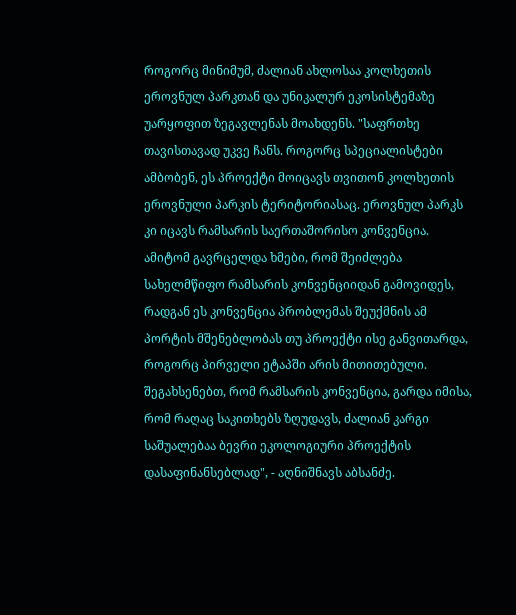როგორც მინიმუმ, ძალიან ახლოსაა კოლხეთის ეროვნულ პარკთან და უნიკალურ ეკოსისტემაზე უარყოფით ზეგავლენას მოახდენს. "საფრთხე თავისთავად უკვე ჩანს. როგორც სპეციალისტები ამბობენ, ეს პროექტი მოიცავს თვითონ კოლხეთის ეროვნული პარკის ტერიტორიასაც. ეროვნულ პარკს კი იცავს რამსარის საერთაშორისო კონვენცია. ამიტომ გავრცელდა ხმები, რომ შეიძლება სახელმწიფო რამსარის კონვენციიდან გამოვიდეს, რადგან ეს კონვენცია პრობლემას შეუქმნის ამ პორტის მშენებლობას თუ პროექტი ისე განვითარდა, როგორც პირველი ეტაპში არის მითითებული. შეგახსენებთ, რომ რამსარის კონვენცია, გარდა იმისა, რომ რაღაც საკითხებს ზღუდავს, ძალიან კარგი საშუალებაა ბევრი ეკოლოგიური პროექტის დასაფინანსებლად", - აღნიშნავს აბსანძე.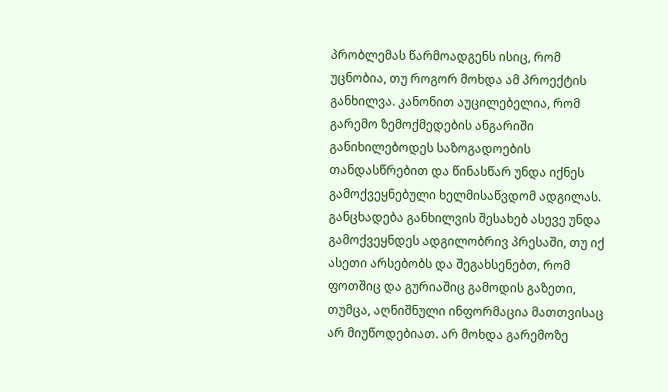პრობლემას წარმოადგენს ისიც, რომ უცნობია, თუ როგორ მოხდა ამ პროექტის განხილვა. კანონით აუცილებელია, რომ გარემო ზემოქმედების ანგარიში განიხილებოდეს საზოგადოების თანდასწრებით და წინასწარ უნდა იქნეს გამოქვეყნებული ხელმისაწვდომ ადგილას. განცხადება განხილვის შესახებ ასევე უნდა გამოქვეყნდეს ადგილობრივ პრესაში, თუ იქ ასეთი არსებობს და შეგახსენებთ, რომ ფოთშიც და გურიაშიც გამოდის გაზეთი, თუმცა, აღნიშნული ინფორმაცია მათთვისაც არ მიუწოდებიათ. არ მოხდა გარემოზე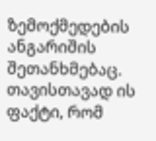ზემოქმედების ანგარიშის შეთანხმებაც. თავისთავად ის ფაქტი, რომ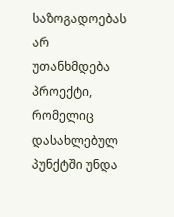საზოგადოებას არ უთანხმდება პროექტი, რომელიც დასახლებულ პუნქტში უნდა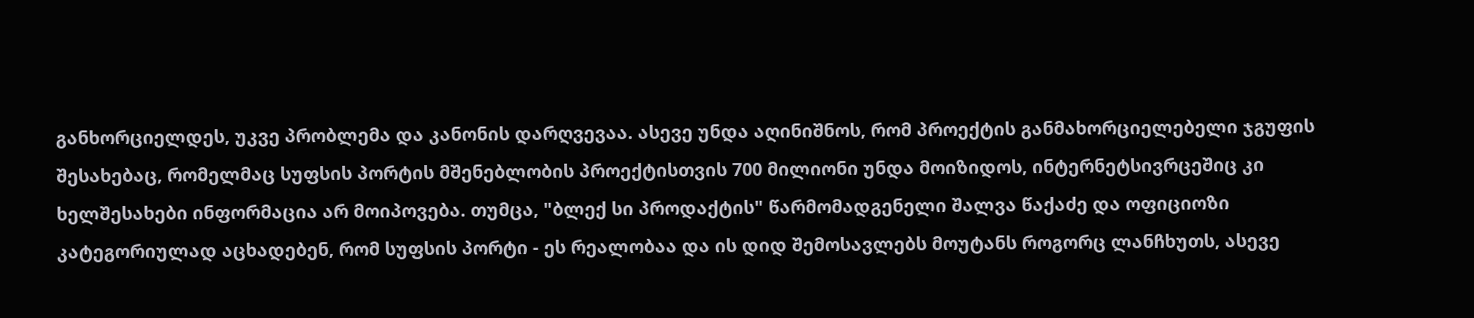განხორციელდეს, უკვე პრობლემა და კანონის დარღვევაა. ასევე უნდა აღინიშნოს, რომ პროექტის განმახორციელებელი ჯგუფის შესახებაც, რომელმაც სუფსის პორტის მშენებლობის პროექტისთვის 700 მილიონი უნდა მოიზიდოს, ინტერნეტსივრცეშიც კი ხელშესახები ინფორმაცია არ მოიპოვება. თუმცა, "ბლექ სი პროდაქტის" წარმომადგენელი შალვა წაქაძე და ოფიციოზი კატეგორიულად აცხადებენ, რომ სუფსის პორტი - ეს რეალობაა და ის დიდ შემოსავლებს მოუტანს როგორც ლანჩხუთს, ასევე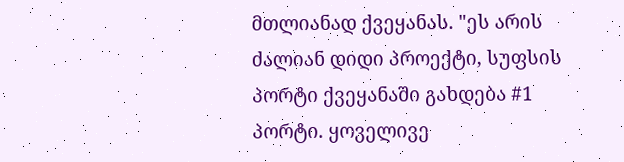მთლიანად ქვეყანას. "ეს არის ძალიან დიდი პროექტი, სუფსის პორტი ქვეყანაში გახდება #1 პორტი. ყოველივე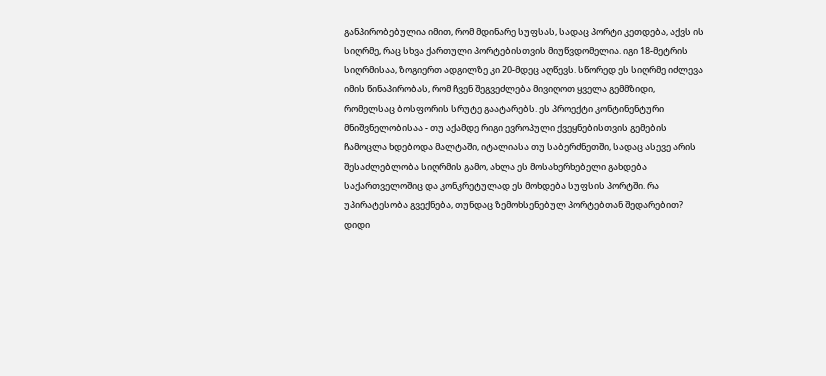განპირობებულია იმით, რომ მდინარე სუფსას, სადაც პორტი კეთდება, აქვს ის სიღრმე, რაც სხვა ქართული პორტებისთვის მიუწვდომელია. იგი 18-მეტრის სიღრმისაა, ზოგიერთ ადგილზე კი 20-მდეც აღწევს. სწორედ ეს სიღრმე იძლევა იმის წინაპირობას, რომ ჩვენ შეგვეძლება მივიღოთ ყველა გემმზიდი, რომელსაც ბოსფორის სრუტე გაატარებს. ეს პროექტი კონტინენტური მნიშვნელობისაა - თუ აქამდე რიგი ევროპული ქვეყნებისთვის გემების ჩამოცლა ხდებოდა მალტაში, იტალიასა თუ საბერძნეთში, სადაც ასევე არის შესაძლებლობა სიღრმის გამო, ახლა ეს მოსახერხებელი გახდება საქართველოშიც და კონკრეტულად ეს მოხდება სუფსის პორტში. რა უპირატესობა გვექნება, თუნდაც ზემოხსენებულ პორტებთან შედარებით? დიდი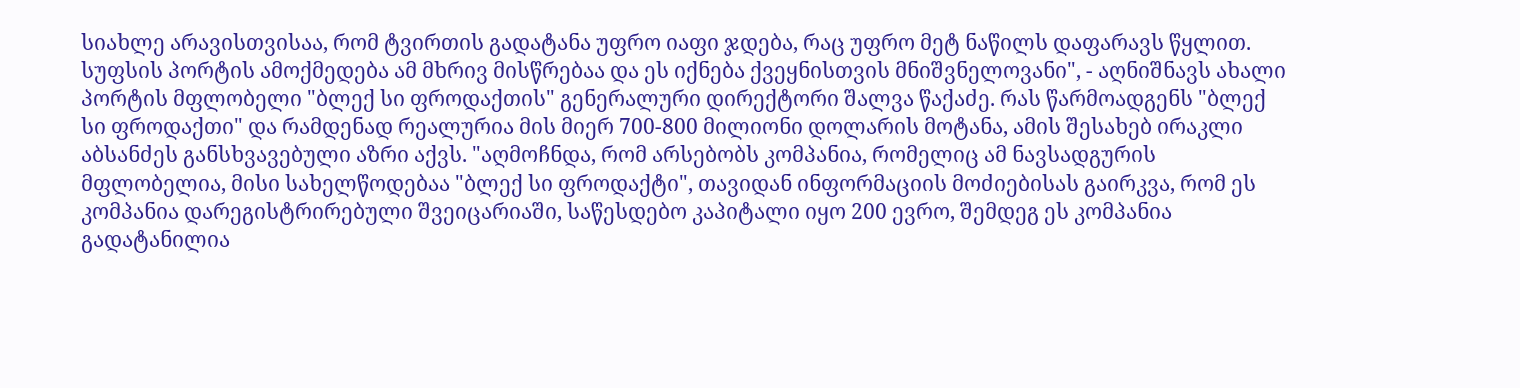სიახლე არავისთვისაა, რომ ტვირთის გადატანა უფრო იაფი ჯდება, რაც უფრო მეტ ნაწილს დაფარავს წყლით. სუფსის პორტის ამოქმედება ამ მხრივ მისწრებაა და ეს იქნება ქვეყნისთვის მნიშვნელოვანი", - აღნიშნავს ახალი პორტის მფლობელი "ბლექ სი ფროდაქთის" გენერალური დირექტორი შალვა წაქაძე. რას წარმოადგენს "ბლექ სი ფროდაქთი" და რამდენად რეალურია მის მიერ 700-800 მილიონი დოლარის მოტანა, ამის შესახებ ირაკლი აბსანძეს განსხვავებული აზრი აქვს. "აღმოჩნდა, რომ არსებობს კომპანია, რომელიც ამ ნავსადგურის მფლობელია, მისი სახელწოდებაა "ბლექ სი ფროდაქტი", თავიდან ინფორმაციის მოძიებისას გაირკვა, რომ ეს კომპანია დარეგისტრირებული შვეიცარიაში, საწესდებო კაპიტალი იყო 200 ევრო, შემდეგ ეს კომპანია გადატანილია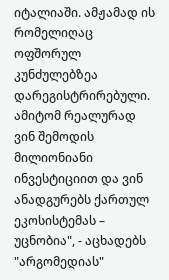იტალიაში. ამჟამად ის რომელიღაც ოფშორულ კუნძულებზეა დარეგისტრირებული. ამიტომ რეალურად ვინ შემოდის მილიონიანი ინვესტიციით და ვინ ანადგურებს ქართულ ეკოსისტემას – უცნობია", - აცხადებს "არგომედიას"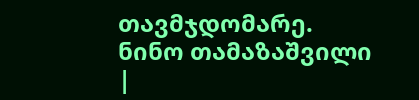თავმჯდომარე.
ნინო თამაზაშვილი
|